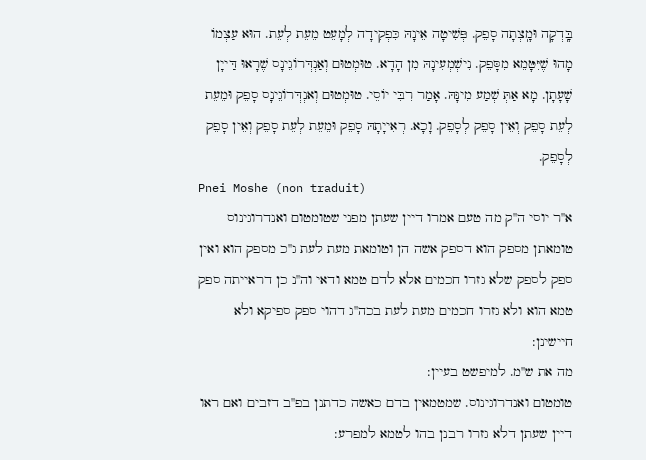בָּֽדְקָה וּמָֽצְתָה סָפֵק. פְּשִׁיטָה אֵינָהּ כִּפְקִידָה לְמָעֵט מֵעֵת לְעֵת. הוּא עַצְמוֹ מָהוּ שֶׁיִּטָּמֵא מִסָּפֵק. נִישְׁמְעִינָהּ מִן הָדָא. טוּמְטוּם וְאַנְדְּרוֹגֵינָס שֶׁרָאוּ דַּייָן שָׁעָתָן. מָא אַתְּ שְׁמַע מִינָּהּ. אָמַר רִבִּי יוֹסֵי. טוּמְטוּם וְאנְדְּרוֹגֵינָס סָפֵק וּמֵעֵת לְעֵת סָפֵק וְאֵין סָפֵק לְסָפֵק. וָכָא. רְאִייָתָהּ סָפֵק וּמֵעֵת לְעֵת סָפֵק וְאֵין סָפֵק לְסָפֵק.
Pnei Moshe (non traduit)
א''ר יוסי ה''ק מה טעם אמרו דיין שעתן מפני שטומטום ואנדרוגינוס טומאתן מספק הוא דספק אשה הן וטומאת מעת לעת ג''כ מספק הוא ואין ספק לספק שלא גזרו חכמים אלא לדם טמא ודאי וה''נ כן דראייתה ספק טמא הוא ולא גזרו חכמים מעת לעת בכה''ג דהוי ספק ספיקא ולא חיישינן:
מה את ש''מ. למיפשט בעיין:
טומטום ואנדרוגינוס. שמטמאין בדם כאשה כדתנן בפ''ב דזבים ואם ראו דיין שעתן דלא גזרו רבנן בהו לטמא למפרע: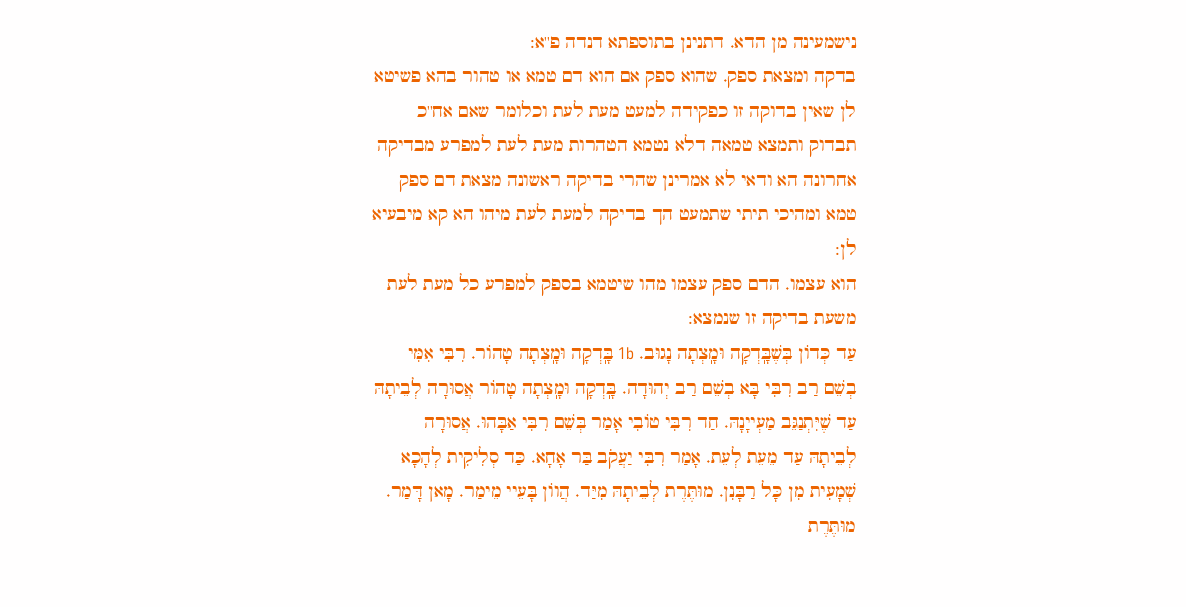נישמעינה מן הדא. דתנינן בתוספתא דנדה פ''א:
בדקה ומצאת ספק. שהוא ספק אם הוא דם טמא או טהור בהא פשיטא לן שאין בדוקה זו כפקידה למעט מעת לעת וכלומר שאם אח''כ תבדוק ותמצא טמאה דלא נטמא הטהרות מעת לעת למפרע מבדיקה אחרונה הא ודאי לא אמרינן שהרי בדיקה ראשונה מצאת דם ספק טמא ומהיכי תיתי שתמעט הך בדיקה למעת לעת מיהו הא קא מיבעיא לן:
הוא עצמו. הדם ספק עצמו מהו שיטמא בספק למפרע כל מעת לעת משעת בדיקה זו שנמצא:
עַד כְּדוֹן בְּשֶׁבָּֽדְקָה וּמָֽצְתָה נָגוּב. 1b בָּֽדְקָה וּמָֽצְתָה טָהוֹר. רִבִּי אִמִּי בְשֵׁם רַב רִבִּי בָּא בְשֵׁם רַב יְהוּדָה. בָּֽדְקָה וּמָֽצְתָה טָהוֹר אֲסוּרָה לְבֵיתָהּ עַד שֶׁיִּתְנַגֵּב מַעְייָנָהּ. חַד רִבִּי טוֹבִי אָמַר בְּשֵׁם רִבִּי אַבָּהוּ. אֲסוּרָה לְבֵיתָהּ עַד מֵעֵת לְעֵת. אָמַר רִבִּי יַעֲקֹב בַּר אָחָא. כַּד סְלִיקִית לְהָכָא שְׁמָעִית מִן כָּל רַבָּנִן. מוּתֶּרֶת לְבֵיתָהּ מִיַּד. הֲווֹן בָּעֵיי מֵימַר. מָאן דָּמַר. מוּתֶּרֶת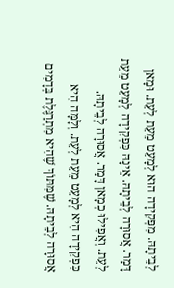לְבֵיתָהּ. מִפְּקִידָה הוּא לְמָעֵט מֵעֵת לְעֵת. וּמָאן דָּמַר. אֲסוּרָה לְבֵיתָהּ. אֵינָהּ כִּפְקִידָה לְמָעֵט מֵעֵת לְעֵת. וְאֲפִילוּ כְמָאן דָּמַר. אֲסוּרָה לְבֵיתָהּ. כִּפְקִידָה הִיא לְמָעֵט מֵעֵת לְעֵת. וְלָמָּה הִיא אֲסוּרָה לְבֵיתָהּ. שֶׁמִּתּוֹךְ שֶׁהִיא מִתְרַגֶּלֶת בְּדָמִים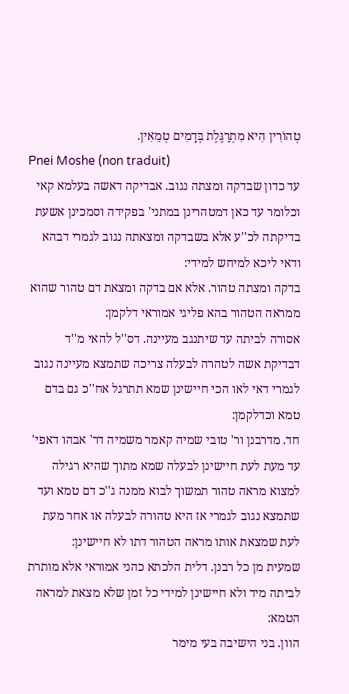טְהוֹרִין הִיא מִתְרַגֶּלֶת בְּדָמִים טְמֵאִין.
Pnei Moshe (non traduit)
עד כדון שבדקה ומצתה נגוב. אבדיקה דאשה בעלמא קאי וכלומר עד כאן דמטהרינן במתני' בפקידה וסמכינן אשעת בדיקתה לכ''ע אלא בשבדקה ומצאתה נגוב לגמרי דבהא ודאי ליכא למיחש למידי:
בדקה ומצתה טהור. אלא אם בדקה ומצאת דם טהור שהוא ממראה הטהור בהא פליגי אמוראי דלקמן:
אסורה לביתה עד שיתנגב מעיינה. דס''ל להאי מ''ד דבדיקת אשה לטהרה לבעלה צריכה שתמצא מעיינה נגוב לגמרי דאי לאו הכי חיישינן שמא תתרגל אח''כ גם בדם טמא וכדלקמן:
חד. מדרבנן ור' טובי שמיה קאמר משמיה דר' אבהו דאפי' עד מעת לעת חיישינן לבעלה שמא מתוך שהיא רגילה למצוא מראה טהור תמשוך לבוא ממנה ג''כ דם טמא ועד שתמצא נגוב לגמרי אז היא טהורה לבעלה או אחר מעת לעת שמצאת אותו מראה הטהור דתו לא חיישינן:
שמעית מן כל רבנן. דלית הלכתא כהני אמוראי אלא מותרת לביתה מיד ולא חיישינן למידי כל זמן שלא מצאת למראה הטמא:
הוון. בני הישיבה בעי מימר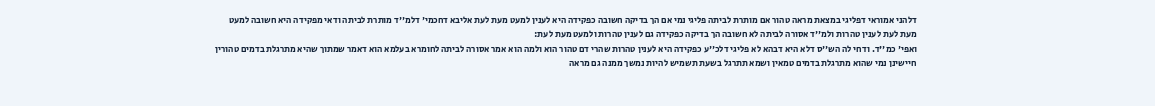דלהני אמוראי דפליגי במצאת מראה טהור אם מותרת לביתה פליגי נמי אם הך בדיקה חשובה כפקידה היא לענין למעט מעת לעת אליבא דחכמי' דלמ''ד מותרת לביתה ודאי מפקידה היא חשובה למעט מעת לעת לענין טהרות ולמ''ד אסורה לביתה לא חשובה הך בדיקה כפקידה גם לענין טהרות ולמעט מעת לעת:
ואפי' כמ''ד. ודחי לה הש''ס דלא היא דבהא לא פליגי דלכ''ע כפקידה היא לענין טהרות שהרי דם טהור הוא ולמה הוא אמר אסורה לביתה לחומרא בעלמא הוא דאמר שמתוך שהיא מתרגלת בדמים טהורין חיישינן נמי שהוא מתרגלת בדמים טמאין ושמא תתרגל בשעת תשמיש להיות נמשך ממנה גם מראה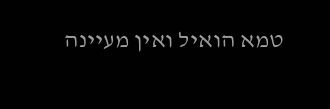טמא הואיל ואין מעיינה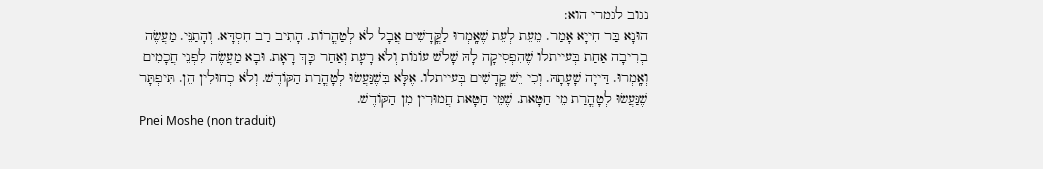נגוב לגמרי הוא:
הוּנָא בַּר חִייָא אָמַר. מֵעֵת לְעֵת שֶׁאָֽמְרוּ לַקֳּדָשִׁים אֲבָל לֹא לְטַהֳרוֹת. הָתִיב רַב חִסְדָּא. וְהָתַנֵּי. מַעֲשֶׂה בְרִיבָה אַחַת בְּעייתלו שֶׁהִפְסִיקָה לָהּ שָׁלֹשׁ עוֹנוֹת וְלֹא רָעָת וְאַחַר כָּךְ רָאָת. וּבָא מַעֲשֶׂה לִפְנֵי חֲכָמִים וְאָֽמְרוּ. דַּייָה שָׁעָתָהּ. וְכִי יֵשׁ קֳדָשִׁים בְּעייתלו. אֶלָּא בִּשֶׁנַּעֲשׂוּ לְטָהֳרַת הַקּוֹדֶשׁ. וְלֹא כְחוּלִין הֵן. תִּיפְתָּר שֶׁנַּעֲשׂוּ לְטָהֳרַת מֵי חַטָּאת. שֶׁמֵּי חַטָּאת חֲמוּרִין מִן הַקּוֹדֶשׁ.
Pnei Moshe (non traduit)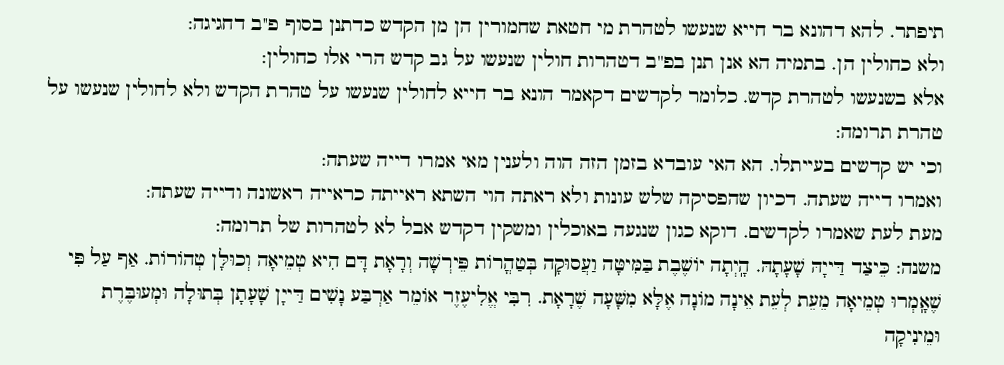תיפתר. להא דהונא בר חייא שנעשו לטהרת מי חטאת שחמורין הן מן הקדש כדתנן בסוף פ''ב דחגיגה:
ולא כחולין הן. בתמיה הא אנן תנן בפ''ב דטהרות חולין שנעשו על גב קדש הרי אלו כחולין:
אלא בשנעשו לטהרת קדש. כלומר לקדשים דקאמר הונא בר חייא לחולין שנעשו על טהרת הקדש ולא לחולין שנעשו על טהרת תרומה:
וכי יש קדשים בעייתלו. הא האי עובדא בזמן הזה הוה ולענין מאי אמרו דייה שעתה:
ואמרו דייה שעתה. דכיון שהפסיקה שלש עונות ולא ראתה הוי השתא ראייתה כראייה ראשונה ודייה שעתה:
מעת לעת שאמרו לקדשים. דוקא כגון שנגעה באוכלין ומשקין דקדש אבל לא לטהרות של תרומה:
משנה: כֵּיצַד דַּייָהּ שָׁעָתָהּ. הָֽיְתָה יוֹשֶׁבֶת בַּמִּיטָּה וַעֲסוּקָה בְּטַהֳרוֹת פֵּירְשָׁה וְרָאָת דָּם הִיא טְמֵיאָה וְכוּלָּן טְהוֹרוֹת. אַף עַל פִּי שֶׁאָֽמְרוּ טְמֵיאָה מֵעֵת לְעֵת אֵינָה מוֹנָה אֶלָּא מִשָּׁעָה שֶׁרָאָת. רִבִּי אֱלִיעֶזֶר אוֹמֵר אַרְבַּע נָשִׁים דַּייָן שָׁעָתָן בְּתוּלָה וּמְעוּבֶּרֶת וּמֵינִיקָה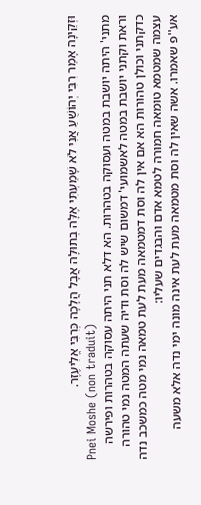וּזְקֵינָה אָמַר רִבִּי יְהוֹשֻׁעַ אֲנִי לֹא שָׁמַעְתִּי אֶלָּה בְתוּלָה אֲבָל הֲלָכָה כְּרִבִּי אֱלִיעֶזֶר.
Pnei Moshe (non traduit)
מתני' היתה יושבת במטה ועסוקה בטהרות. הא דלא תני היתה עסוקה בטהרות ופירשה וראת וקתני יושבת במטה לאשמועי' דמשום שיש לה וסת ודיה שעתה המטה נמי טהורה כדקתני וכולן טהורות הא אם אין לה וסת דמטמאה מעת לעת טמאה נמי מטה כמשכב נדה עצמה שמטמא טומאה חמורה לטמא אדם והבגדים שעליו:
אע''פ שאמרו. אשה שאין לה וסת מטמאה מעת לעת אינה מונה ימי נדה אלא משעה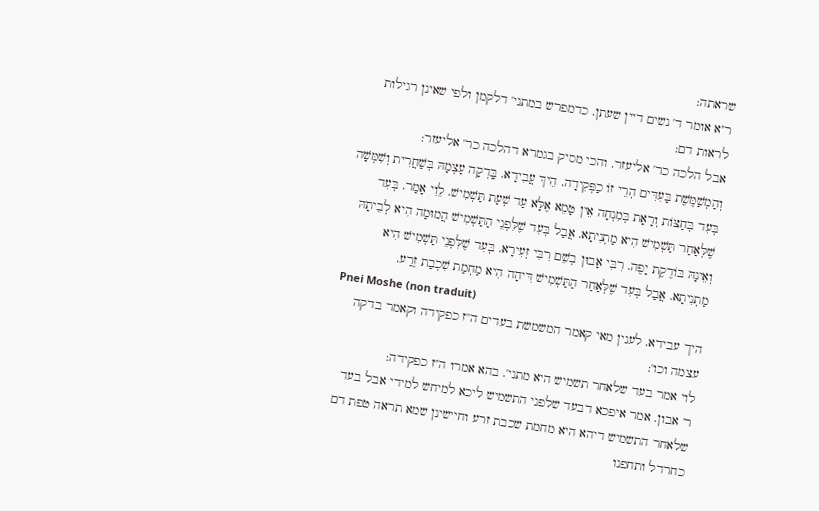שראתה:
ר''א אומר ד' נשים דיין שעתן. כדמפרש במתני' דלקמן ולפי שאינן רגילות לראות דם:
אבל הלכה כר' אליעזר. והכי מסיק בגמרא דהלכה כר' אליעזר:
וְהַמְשַׁמֶּשֶׁת בָּעִדִּים הְרֵי זוֹ כַפְּקִידָה. הֵיךְ עֲבִידָא. בָּֽדְקָה עַצְמָהּ בְּשַׁחֲרִית וְשִׁמְּשָׁה בְּעִד בְּחַצּוֹת וְרָאָת בְּמִנְחָה אֵין טָמֵא אֶלָּא עַד שְׁעַת תַּשְׁמִישׁ. לֵוִי אָמַר. בְּעִד שֶׁלְּאַחַר תַּשְׁמִישׁ הִיא מַתְנִיתָא. אֲבַל בְּעִד שֶׁלִּפְנֵי הַתַּשְׁמִישׁ הֲמוּמָה הִיא לְבֵיתָהּ וְאֵינָהּ בּוֹדֶקֶת יָפֶה. רִבִּי אָבוּן בְשֵׁם רִבִּי זְעִירָא. בְּעִד שֶׁלִּפְנֵי תַּשְׁמִישׁ הִיא מַתְנִיתָא. אֲבַל בְּעִד שֶׁלְּאַחַר הַתַּשְׁמִישׁ דִּיהָה הִיא מַחְמַת שִׁכְבַת זֶרַע.
Pnei Moshe (non traduit)
היך עבידא. לענין מאי קאמר המשמשת בעדים ה''ז כפקידה וקאמר בדקה עצמה וכו':
לוי אמר בעד שלאחר תשמיש היא מתני'. בהא אמרו ה''ז כפקידה:
ר' אבון. אמר איפכא דבעד שלפני התשמיש ליכא למיחש למידי אבל בעד שלאחר התשמיש דיהא היא מחמת שכבת זרע וחיישינן שמא תראה טפת דם כחרדל ותחפנו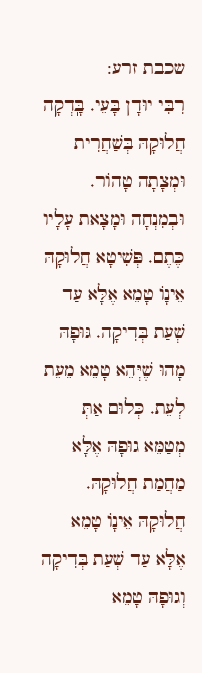שכבת זרע:
רִבִּי יוּדָן בָּעֵי. בָּֽדְקָה חֲלוּקָהּ בְּשַׁחֲרִית וּמְצָתָה טָהוֹר. וּבְמִנְחָה וּמָצָאת עָלָיו כֶּתֶם. פְּשִׁיטָא חֲלוּקָהּ אֵינָוֹ טָמֵא אֶלָּא עַד שְׁעַת בְּדִיקָה. גּוּפָהּ מָהוּ שֶׁיְּהֵא טָמֵא מֵעֵת לְעֵת. כְּלוּם אַתְּ מְטַמֵּא גוּפָהּ אֶלָּא מַחֲמַת חֲלוּקָהּ. חֲלוּקָהּ אֵינָוֹ טָמֵא אֶלָּא עַד שְׁעַת בְּדִיקָה וְגוּפָהּ טָמֵא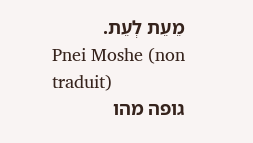מֵעֵת לְעֵת.
Pnei Moshe (non traduit)
גופה מהו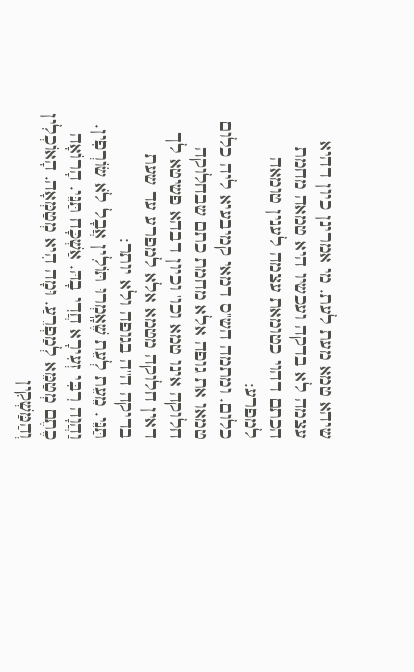שיהא טמא מעת לעת. מי אמרינן כיון דהיא עצמה לא בדקה ועכשיו היא טמאה מחמת הכתם דהוי כטומאת עצמה לענין טומאה למפרע:
כלום. ומתמה הש''ס דמאי קמיבעיא ליה כלום טמאו את גופה אלא מחמת כתם שבחלוקה חלוקה אינו טמא וכו' וכיון דבהא פשיטא לך דאין חלוקה מטמא אלא למפרע עד שעת בדיקה ה''ה בגופה ולא יותר:
תַּנֵּי. מֵעֵת לְעֵת שֶׁאָֽמְרוּ תּוֹלִין אֲבָל לֹא שׂוֹרְפִין. וַהֲוָה רִבִּי זְעִירָא חֲדִי בָהּ. אַשְׁכָּח תַּנֵּי. הָרוֹאָה כֶתֶם מְטַמֵּא לְמַפְרֵעַ. וּמָה הִיא מְטַמְּאָה. הָאוֹכְלִין וְהַמַּשְׁקִין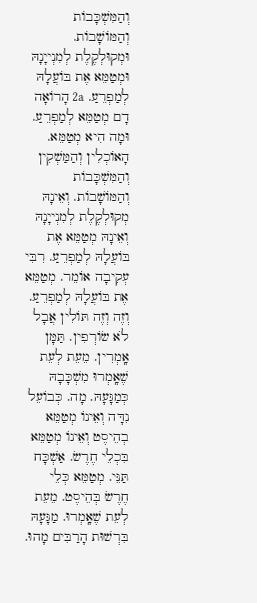וְהַמִּשְׁכָּבוֹת וְהַמּוֹשָׁבוֹת. וּמְקוּלְקֶלֶת לְמִנְייָנָהּ וּמְטַמֵּא אֶת בּוֹעֲלָהּ לְמַפְרֵעַ. 2a הָרוֹאָה דָם מְטַמֵּא לְמַפְרֵעַ. וּמָה הִיא מְטַמֵּא. הָאוֹכְלִין וְהַמַּשְׁקִין וְהַמִּשְׁכָּבוֹת וְהַמּוֹשָׁבוֹת. וְאֵינָהּ מְקוּלְקֶלֶת לְמִנְייָנָהּ וְאֵינָהּ מְטַמֵּא אֶת בּוֹעֲלָהּ לְמַפְרֵעַ. רִבִּי עְקִיבָה אוֹמֵר. מְטַמֵּא אֶת בּוֹעֲלָהּ לְמַפְרֵעַ. וְזֶה וְזֶה תּוֹלִין אֲבָל לֹא שׂוֹרְפִין. תַּמָּן אָֽמְרִין. מֵעֵת לְעֵת שֶׁאָֽמְרוּ מִשְׁכָּבָהּ כְּמַגָּעָהּ. מָה. כְּבוֹעֵל נִדָּה וְאֵינוֹ מְטַמֵּא בְהֵיסֶט וְאֵינוֹ מְטַמֵּא בִּכְלֵי חֶרֶשׂ. אַשְׁכָּח תַּנֵּי. מְטַמֵּא כְּלֵי חֶרֶשׂ בְּהֵיסֶט. מֵעֵת לְעֵת שֶׁאָֽמְרוּ. מַגָּעָהּ בִּרְשׁוּת הָרַבִּים מָהוּ.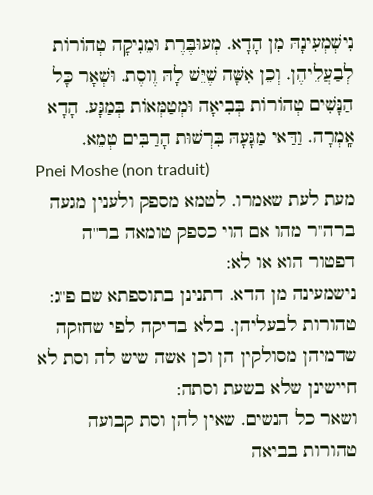נִישְׁמְעִינָהּ מִן הָדָא. מְעוּבֶּרֶת וּמֵנִיקָה טְהוֹרוֹת לְבַעֲלֵיהֶן. וְכֵן אִשָּׁה שֶׁיֵּשׁ לָהּ וֶוסֶת. וּשְׁאָר כָּל הַנָּשִׁים טְהוֹרוֹת בְּבִיאָה וּמְטַמְּאוֹת בְּמַגָּע. הָדָא אָֽמְרָה. וַדַּאי מַגָּעָהּ בִּרְשׁוּת הָרַבִּים טְמֵא.
Pnei Moshe (non traduit)
מעת לעת שאמרו. לטמא מספק ולענין מגעה ברה''ר מהו אם הוי כספק טומאה בר''ה דפטור הוא או לא:
נישמעינה מן הדא. דתנינן בתוספתא שם פ''ג:
טהורות לבעליהן. בלא בדיקה לפי שחזקה שדמיהן מסולקין הן וכן אשה שיש לה וסת לא חיישינן שלא בשעת וסתה:
ושאר כל הנשים. שאין להן וסת קבועה טהורות בביאה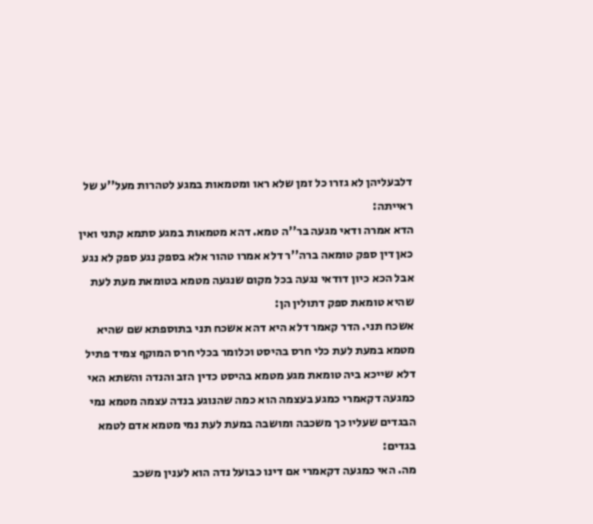דלבעליהן לא גזרו כל זמן שלא ראו ומטמאות במגע לטהרות מעל''ע של ראייתה:
הדא אמרה ודאי מגעה בר''ה טמא. דהא מטמאות במגע סתמא קתני ואין כאן דין ספק טומאה ברה''ר דלא אמרו טהור אלא בספק נגע ספק לא נגע אבל הכא כיון דודאי נגעה בכל מקום שנגעה מטמא בטומאת מעת לעת שהיא טומאת ספק דתולין הן:
אשכח תני. הדר קאמר דלא היא דהא אשכח תני בתוספתא שם שהיא מטמא במעת לעת כלי חרס בהיסט וכלומר בכלי חרס המוקף צמיד פתיל דלא שייכא ביה טומאת מגע מטמא בהיסט כדין הזב והנדה והשתא האי כמגעה דקאמרי כמגע בעצמה הוא כמה שהנוגע בנדה עצמה מטמא נמי הבגדים שעליו כך משכבה ומושבה במעת לעת נמי מטמא אדם לטמא בגדים:
מה. האי כמגעה דקאמרי אם דינו כבועל נדה הוא לענין משכב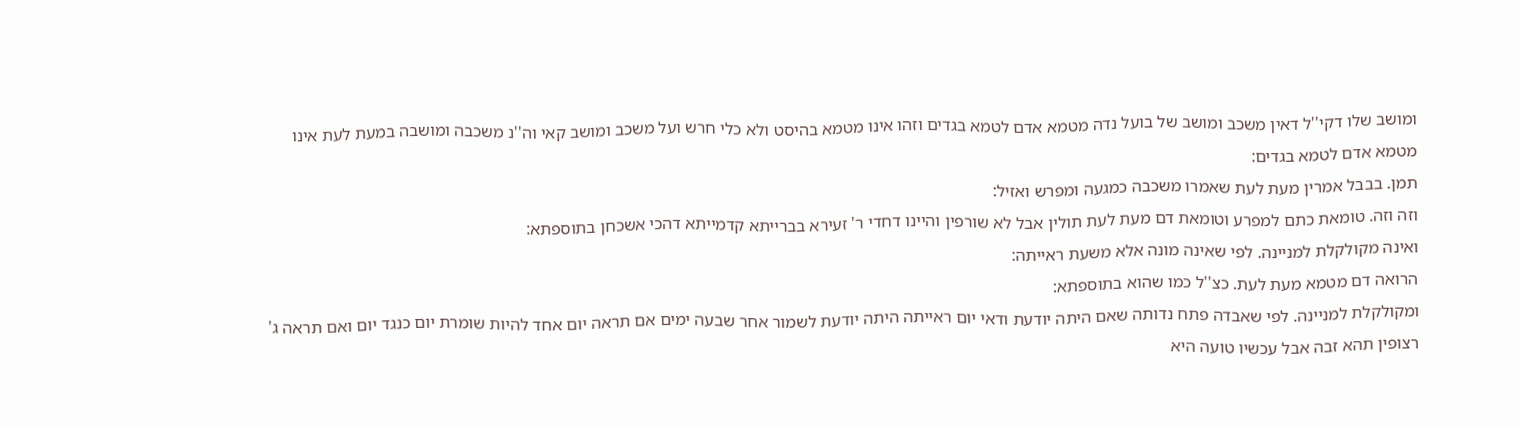ומושב שלו דקי''ל דאין משכב ומושב של בועל נדה מטמא אדם לטמא בגדים וזהו אינו מטמא בהיסט ולא כלי חרש ועל משכב ומושב קאי וה''נ משכבה ומושבה במעת לעת אינו מטמא אדם לטמא בגדים:
תמן. בבבל אמרין מעת לעת שאמרו משכבה כמגעה ומפרש ואזיל:
וזה וזה. טומאת כתם למפרע וטומאת דם מעת לעת תולין אבל לא שורפין והיינו דחדי ר' זעירא בברייתא קדמייתא דהכי אשכחן בתוספתא:
ואינה מקולקלת למניינה. לפי שאינה מונה אלא משעת ראייתה:
הרואה דם מטמא מעת לעת. כצ''ל כמו שהוא בתוספתא:
ומקולקלת למניינה. לפי שאבדה פתח נדותה שאם היתה יודעת ודאי יום ראייתה היתה יודעת לשמור אחר שבעה ימים אם תראה יום אחד להיות שומרת יום כנגד יום ואם תראה ג' רצופין תהא זבה אבל עכשיו טועה היא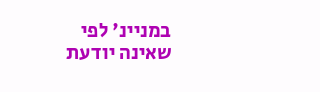במניינ' לפי שאינה יודעת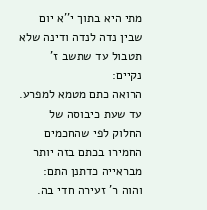מתי היא בתוך י''א יום שבין נדה לנדה ודינה שלא תטבול עד שתשב ז' נקיים:
הרואה כתם מטמא למפרע. עד שעת כיבוסה של החלוק לפי שהחכמים החמירו בכתם בזה יותר מבראייה כדתנן התם:
והוה ר' זעירה חדי בה.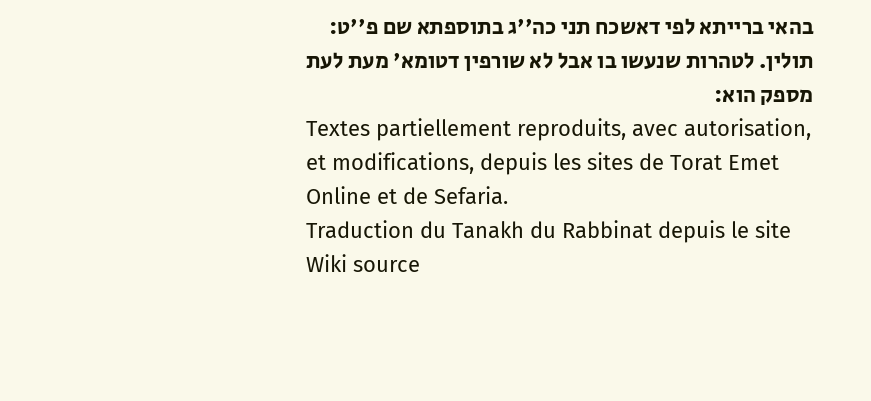בהאי ברייתא לפי דאשכח תני כה''ג בתוספתא שם פ''ט:
תולין. לטהרות שנעשו בו אבל לא שורפין דטומא' מעת לעת מספק הוא:
Textes partiellement reproduits, avec autorisation, et modifications, depuis les sites de Torat Emet Online et de Sefaria.
Traduction du Tanakh du Rabbinat depuis le site Wiki source